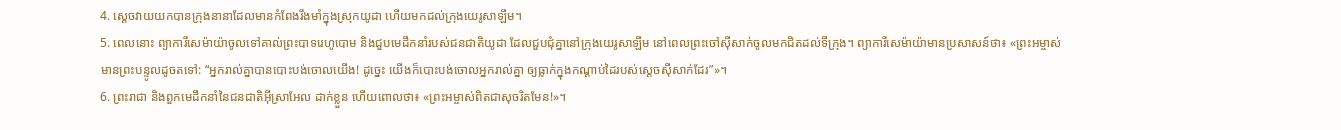4. ស្ដេចវាយយកបានក្រុងនានាដែលមានកំពែងរឹងមាំក្នុងស្រុកយូដា ហើយមកដល់ក្រុងយេរូសាឡឹម។
5. ពេលនោះ ព្យាការីសេម៉ាយ៉ាចូលទៅគាល់ព្រះបាទរេហូបោម និងជួបមេដឹកនាំរបស់ជនជាតិយូដា ដែលជួបជុំគ្នានៅក្រុងយេរូសាឡឹម នៅពេលព្រះចៅស៊ីសាក់ចូលមកជិតដល់ទីក្រុង។ ព្យាការីសេម៉ាយ៉ាមានប្រសាសន៍ថា៖ «ព្រះអម្ចាស់មានព្រះបន្ទូលដូចតទៅ: “អ្នករាល់គ្នាបានបោះបង់ចោលយើង! ដូច្នេះ យើងក៏បោះបង់ចោលអ្នករាល់គ្នា ឲ្យធ្លាក់ក្នុងកណ្ដាប់ដៃរបស់ស្ដេចស៊ីសាក់ដែរ”»។
6. ព្រះរាជា និងពួកមេដឹកនាំនៃជនជាតិអ៊ីស្រាអែល ដាក់ខ្លួន ហើយពោលថា៖ «ព្រះអម្ចាស់ពិតជាសុចរិតមែន!»។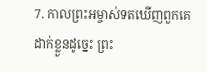7. កាលព្រះអម្ចាស់ទតឃើញពួកគេដាក់ខ្លួនដូច្នេះ ព្រះ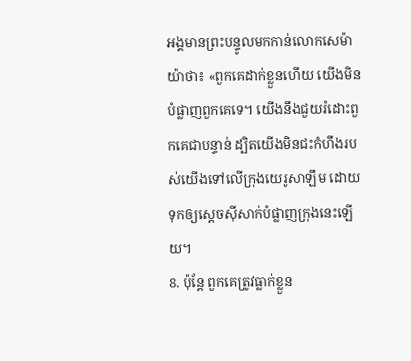អង្គមានព្រះបន្ទូលមកកាន់លោកសេម៉ាយ៉ាថា៖ «ពួកគេដាក់ខ្លួនហើយ យើងមិនបំផ្លាញពួកគេទេ។ យើងនឹងជួយរំដោះពួកគេជាបន្ទាន់ ដ្បិតយើងមិនជះកំហឹងរបស់យើងទៅលើក្រុងយេរូសាឡឹម ដោយទុកឲ្យស្ដេចស៊ីសាក់បំផ្លាញក្រុងនេះឡើយ។
8. ប៉ុន្តែ ពួកគេត្រូវធ្លាក់ខ្លួន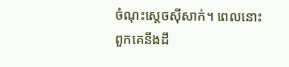ចំណុះស្ដេចស៊ីសាក់។ ពេលនោះ ពួកគេនឹងដឹ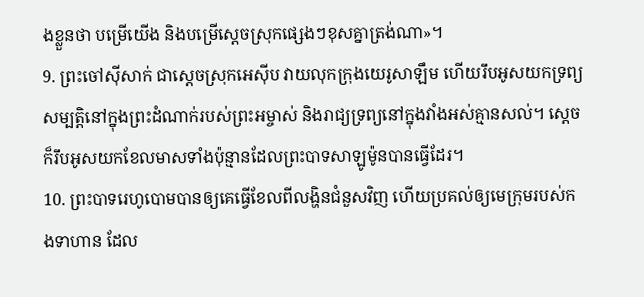ងខ្លួនថា បម្រើយើង និងបម្រើស្ដេចស្រុកផ្សេងៗខុសគ្នាត្រង់ណា»។
9. ព្រះចៅស៊ីសាក់ ជាស្ដេចស្រុកអេស៊ីប វាយលុកក្រុងយេរូសាឡឹម ហើយរឹបអូសយកទ្រព្យសម្បត្តិនៅក្នុងព្រះដំណាក់របស់ព្រះអម្ចាស់ និងរាជ្យទ្រព្យនៅក្នុងវាំងអស់គ្មានសល់។ ស្ដេចក៏រឹបអូសយកខែលមាសទាំងប៉ុន្មានដែលព្រះបាទសាឡូម៉ូនបានធ្វើដែរ។
10. ព្រះបាទរេហូបោមបានឲ្យគេធ្វើខែលពីលង្ហិនជំនួសវិញ ហើយប្រគល់ឲ្យមេក្រុមរបស់កងទាហាន ដែល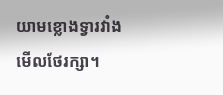យាមខ្លោងទ្វារវាំងមើលថែរក្សា។